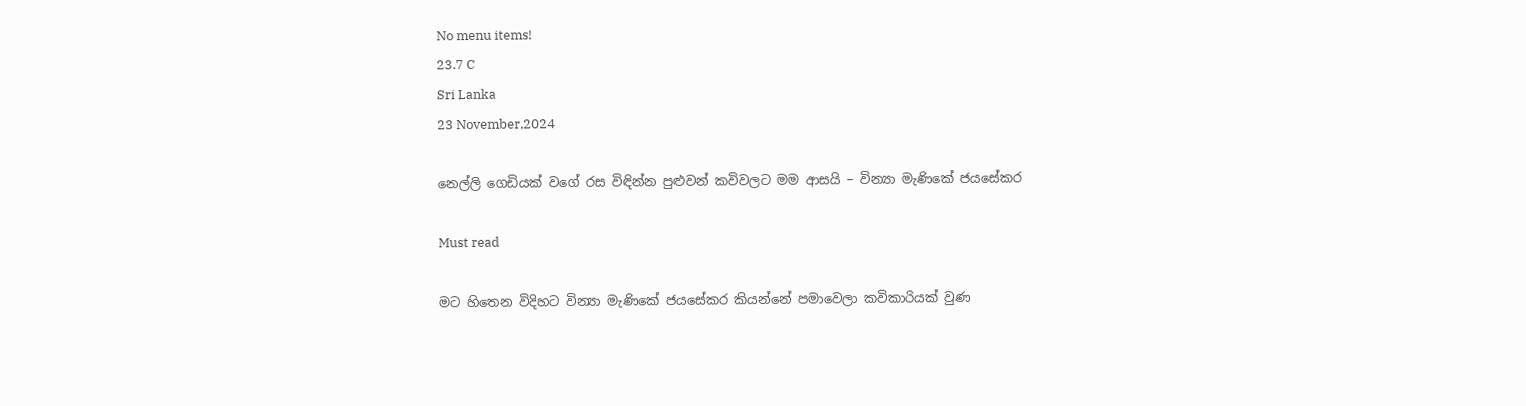No menu items!
23.7 C
Sri Lanka
23 November,2024

නෙල්ලි ගෙඩියක් වගේ රස විඳින්න පුළුවන් කවිවලට මම ආසයි – වින්‍යා මැණිකේ ජයසේකර

Must read

මට හිතෙන විදිහට වින්‍යා මැණිකේ ජයසේකර කියන්නේ පමාවෙලා කවිකාරියක් වුණ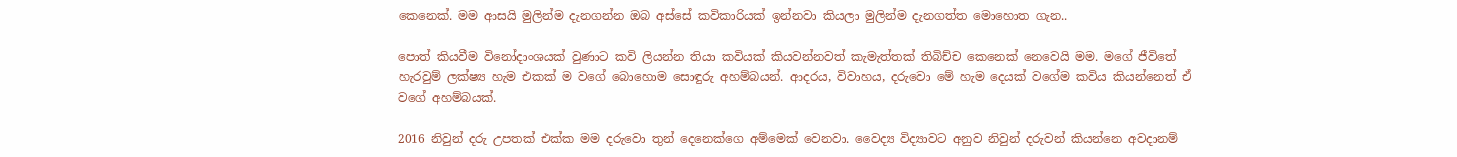කෙනෙක්. මම ආසයි මුලින්ම දැනගන්න ඔබ අස්සේ කවිකාරියක් ඉන්නවා කියලා මුලින්ම දැනගත්ත මොහොත ගැන..

පොත් කියවීම විනෝදාංශයක් වුණාට කවි ලියන්න තියා කවියක් කියවන්නවත් කැමැත්තක් තිබිච්ච කෙනෙක් නෙවෙයි මම. මගේ ජීවිතේ හැරවුම් ලක්ෂ්‍ය හැම එකක් ම වගේ බොහොම සොඳුරු අහම්බයන්. ආදරය, විවාහය, දරුවො මේ හැම දෙයක් වගේම කවිය කියන්නෙත් ඒ වගේ අහම්බයක්.

2016 නිවුන් දරු උපතක් එක්ක මම දරුවො තුන් දෙනෙක්ගෙ අම්මෙක් වෙනවා. වෛද්‍ය විද්‍යාවට අනුව නිවුන් දරුවන් කියන්නෙ අවදානම්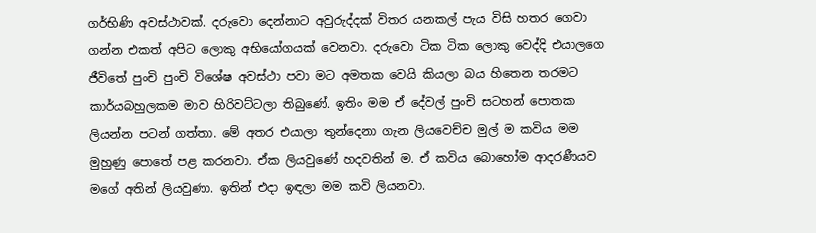ගර්භිණි අවස්ථාවක්. දරුවො දෙන්නාට අවුරුද්දක් විතර යනකල් පැය විසි හතර ගෙවා ගන්න එකත් අපිට ලොකු අභියෝගයක් වෙනවා. දරුවො ටික ටික ලොකු වෙද්දි එයාලගෙ ජීවිතේ පුංචි පුංචි විශේෂ අවස්ථා පවා මට අමතක වෙයි කියලා බය හිතෙන තරමට කාර්යබහුලකම මාව හිරිවට්ටලා තිබුණේ. ඉතිං මම ඒ දේවල් පුංචි සටහන් පොතක ලියන්න පටන් ගත්තා. මේ අතර එයාලා තුන්දෙනා ගැන ලියවෙච්ච මුල් ම කවිය මම මුහුණු පොතේ පළ කරනවා. ඒක ලියවුණේ හදවතින් ම. ඒ කවිය බොහෝම ආදරණීයව මගේ අතින් ලියවුණා. ඉතින් එදා ඉඳලා මම කවි ලියනවා.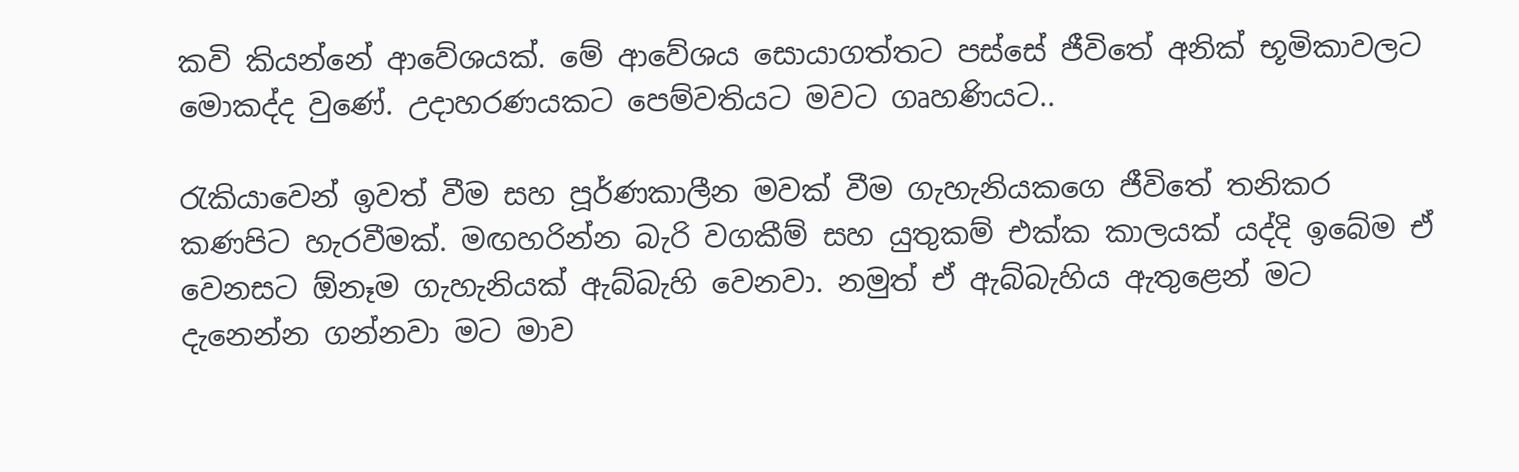කවි කියන්නේ ආවේශයක්. මේ ආවේශය සොයාගත්තට පස්සේ ජීවිතේ අනික් භූමිකාවලට මොකද්ද වුණේ. උදාහරණයකට පෙම්වතියට මවට ගෘහණියට..

රැකියාවෙන් ඉවත් වීම සහ පූර්ණකාලීන මවක් වීම ගැහැනියකගෙ ජීවිතේ තනිකර කණපිට හැරවීමක්. මඟහරින්න බැරි වගකීම් සහ යුතුකම් එක්ක කාලයක් යද්දි ඉබේම ඒ වෙනසට ඕනෑම ගැහැනියක් ඇබ්බැහි වෙනවා. නමුත් ඒ ඇබ්බැහිය ඇතුළෙන් මට දැනෙන්න ගන්නවා මට මාව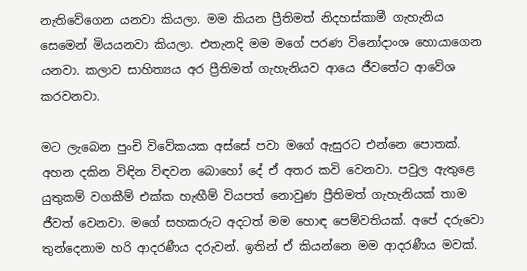නැතිවේගෙන යනවා කියලා. මම කියන ප්‍රීතිමත් නිදහස්කාමී ගැහැනිය සෙමෙන් මියයනවා කියලා. එතැනදි මම මගේ පරණ විනෝදාංශ හොයාගෙන යනවා. කලාව සාහිත්‍යය අර ප්‍රීතිමත් ගැහැනියව ආයෙ ජීවතේට ආවේශ කරවනවා.

මට ලැබෙන පුංචි විවේකයක අස්සේ පවා මගේ ඇසුරට එන්නෙ පොතක්. අහන දකින විඳින විඳවන බොහෝ දේ ඒ අතර කවි වෙනවා. පවුල ඇතුළෙ යුතුකම් වගකීම් එක්ක හැඟීම් වියපත් නොවුණ ප්‍රීතිමත් ගැහැනියක් තාම ජීවත් වෙනවා. මගේ සහකරුට අදටත් මම හොඳ පෙම්වතියක්. අපේ දරුවො තුන්දෙනාම හරි ආදරණීය දරුවන්. ඉතින් ඒ කියන්නෙ මම ආදරණීය මවක්.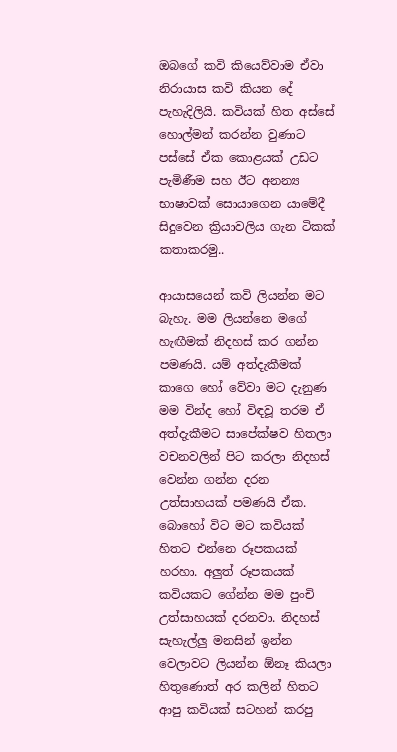ඔබගේ කවි කියෙව්වාම ඒවා නිරායාස කවි කියන දේ පැහැදිලියි. කවියක් හිත අස්සේ හොල්මන් කරන්න වුණාට පස්සේ ඒක කොළයක් උඩට පැමිණීම සහ ඊට අනන්‍ය භාෂාවක් සොයාගෙන යාමේදී සිදුවෙන ක්‍රියාවලිය ගැන ටිකක් කතාකරමු..

ආයාසයෙන් කවි ලියන්න මට බැහැ. මම ලියන්නෙ මගේ හැඟීමක් නිදහස් කර ගන්න පමණයි. යම් අත්දැකීමක් කාගෙ හෝ වේවා මට දැනුණ මම වින්ද හෝ විඳවූ තරම ඒ අත්දැකීමට සාපේක්ෂව හිතලා වචනවලින් පිට කරලා නිදහස් වෙන්න ගන්න දරන උත්සාහයක් පමණයි ඒක. බොහෝ විට මට කවියක් හිතට එන්නෙ රූපකයක් හරහා. අලුත් රූපකයක් කවියකට ගේන්න මම පුංචි උත්සාහයක් දරනවා. නිදහස් සැහැල්ලු මනසින් ඉන්න වෙලාවට ලියන්න ඕනෑ කියලා හිතුණොත් අර කලින් හිතට ආපු කවියක් සටහන් කරපු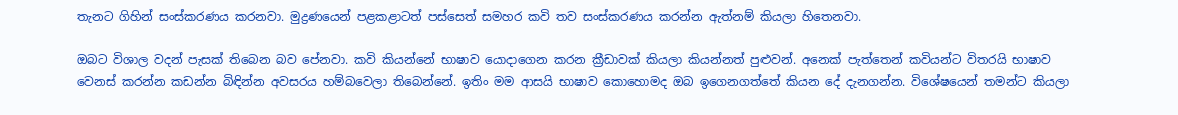තැනට ගිහින් සංස්කරණය කරනවා. මුද්‍රණයෙන් පළකළාටත් පස්සෙත් සමහර කවි තව සංස්කරණය කරන්න ඇත්නම් කියලා හිතෙනවා.

ඔබට විශාල වදන් පැසක් තිබෙන බව පේනවා. කවි කියන්නේ භාෂාව යොදාගෙන කරන ක්‍රීඩාවක් කියලා කියන්නත් පුළුවන්. අනෙක් පැත්තෙන් කවියන්ට විතරයි භාෂාව වෙනස් කරන්න කඩන්න බිඳින්න අවසරය හම්බවෙලා තිබෙන්නේ. ඉතිං මම ආසයි භාෂාව කොහොමද ඔබ ඉගෙනගත්තේ කියන දේ දැනගන්න. විශේෂයෙන් තමන්ට කියලා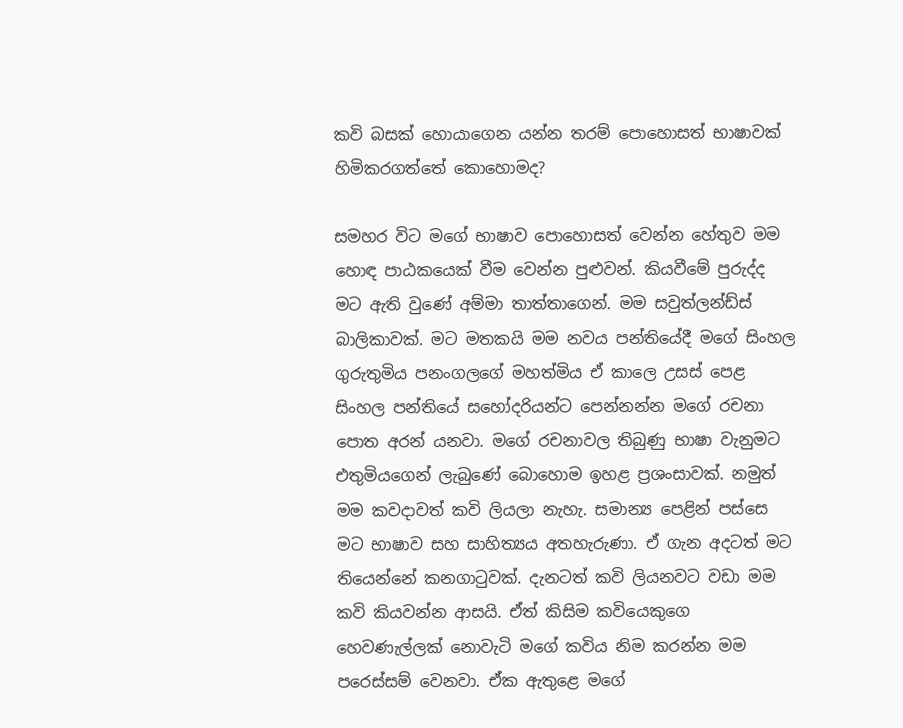කවි බසක් හොයාගෙන යන්න තරම් පොහොසත් භාෂාවක් හිමිකරගත්තේ කොහොමද?

සමහර විට මගේ භාෂාව පොහොසත් වෙන්න හේතුව මම හොඳ පාඨකයෙක් වීම වෙන්න පුළුවන්. කියවීමේ පුරුද්ද මට ඇති වුණේ අම්මා තාත්තාගෙන්. මම සවුත්ලන්ඩ්ස් බාලිකාවක්. මට මතකයි මම නවය පන්තියේදී මගේ සිංහල ගුරුතුමිය පනංගලගේ මහත්මිය ඒ කාලෙ උසස් පෙළ සිංහල පන්තියේ සහෝදරියන්ට පෙන්නන්න මගේ රචනා පොත අරන් යනවා. මගේ රචනාවල තිබුණු භාෂා වැනුමට එතුමියගෙන් ලැබුණේ බොහොම ඉහළ ප්‍රශංසාවක්. නමුත් මම කවදාවත් කවි ලියලා නැහැ. සමාන්‍ය පෙළින් පස්සෙ මට භාෂාව සහ සාහිත්‍යය අතහැරුණා. ඒ ගැන අදටත් මට තියෙන්නේ කනගාටුවක්. දැනටත් කවි ලියනවට වඩා මම කවි කියවන්න ආසයි. ඒත් කිසිම කවියෙකුගෙ හෙවණැල්ලක් නොවැටි මගේ කවිය නිම කරන්න මම පරෙස්සම් වෙනවා. ඒක ඇතුළෙ මගේ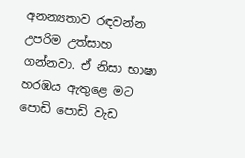අනන්‍යතාව රඳවන්න උපරිම උත්සාහ ගන්නවා. ඒ නිසා භාෂා හරඹය ඇතුළෙ මට පොඩි පොඩි වැඩ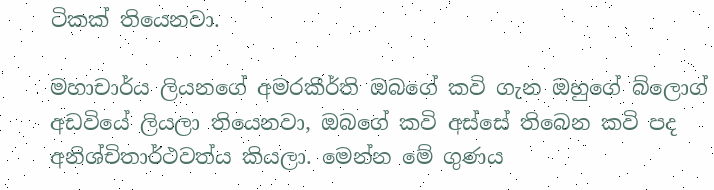ටිකක් තියෙනවා.

මහාචාර්ය ලියනගේ අමරකීර්ති ඔබගේ කවි ගැන ඔහුගේ බ්ලොග් අඩවියේ ලියලා තියෙනවා, ඔබගේ කවි අස්සේ තිබෙන කවි පද අනිශ්චිතාර්ථවත්ය කියලා. මෙන්න මේ ගුණය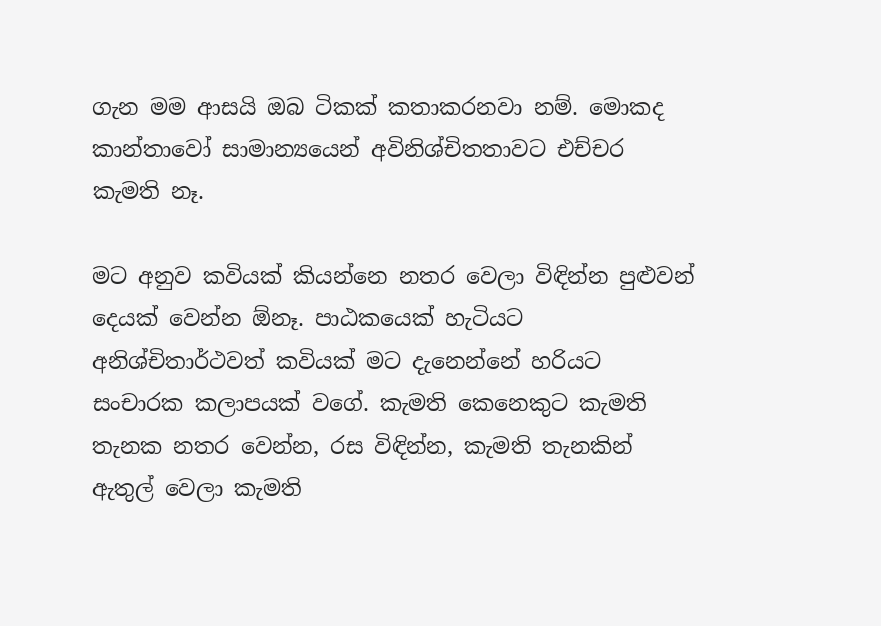ගැන මම ආසයි ඔබ ටිකක් කතාකරනවා නම්. මොකද කාන්තාවෝ සාමාන්‍යයෙන් අවිනිශ්චිතතාවට එච්චර කැමති නෑ.

මට අනුව කවියක් කියන්නෙ නතර වෙලා විඳින්න පුළුවන් දෙයක් වෙන්න ඕනෑ. පාඨකයෙක් හැටියට අනිශ්චිතාර්ථවත් කවියක් මට දැනෙන්නේ හරියට සංචාරක කලාපයක් වගේ. කැමති කෙනෙකුට කැමති තැනක නතර වෙන්න, රස විඳින්න, කැමති තැනකින් ඇතුල් වෙලා කැමති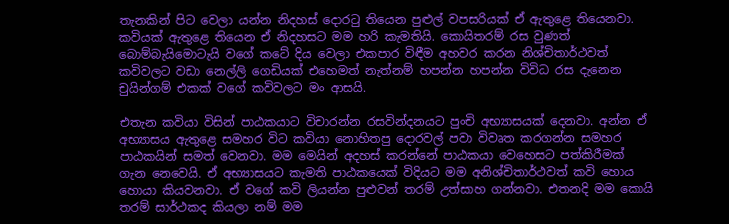තැනකින් පිට වෙලා යන්න නිදහස් දොරටු තියෙන පුළුල් වපසරියක් ඒ ඇතුළෙ තියෙනවා. කවියක් ඇතුළෙ තියෙන ඒ නිදහසට මම හරි කැමතියි. කොයිතරම් රස වුණත් බොම්බැයිමොටැයි වගේ කටේ දිය වෙලා එකපාර විඳීම අහවර කරන නිශ්චිතාර්ථවත් කවිවලට වඩා නෙල්ලි ගෙඩියක් එහෙමත් නැත්නම් හපන්න හපන්න විවිධ රස දැනෙන චුයින්ගම් එකක් වගේ කවිවලට මං ආසයි.

එතැන කවියා විසින් පාඨකයාට විචාරන්න රසවින්දනයට පුංචි අභ්‍යාසයක් දෙනවා. අන්න ඒ අභ්‍යාසය ඇතුළෙ සමහර විට කවියා නොහිතපු දොරවල් පවා විවෘත කරගන්න සමහර පාඨකයින් සමත් වෙනවා. මම මෙයින් අදහස් කරන්නේ පාඨකයා වෙහෙසට පත්කිරීමක් ගැන නෙවෙයි. ඒ අභ්‍යාසයට කැමති පාඨකයෙක් විදියට මම අනිශ්චිතාර්ථවත් කවි හොය හොයා කියවනවා. ඒ වගේ කවි ලියන්න පුළුවන් තරම් උත්සාහ ගන්නවා. එතනදි මම කොයි තරම් සාර්ථකද කියලා නම් මම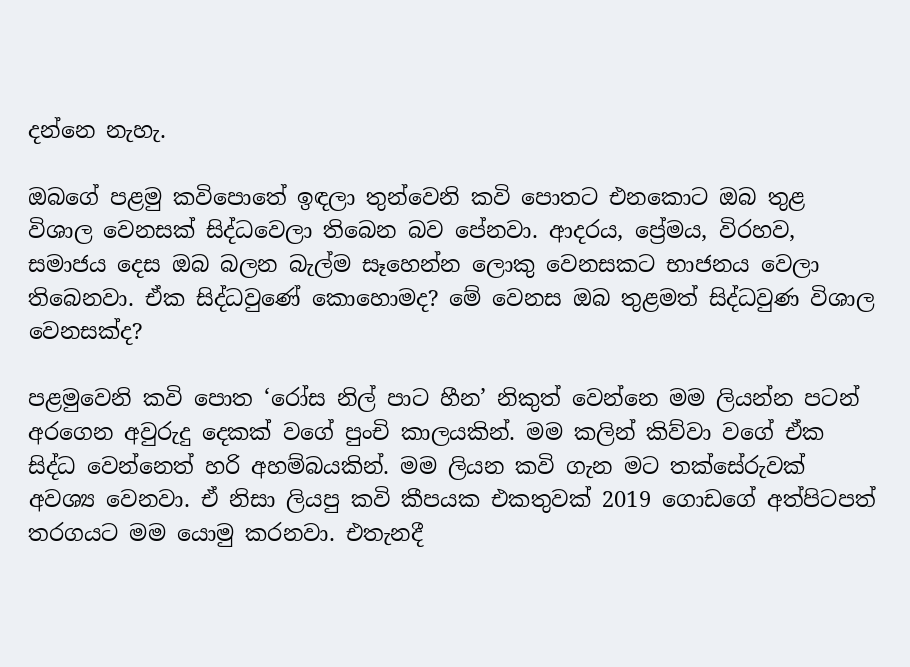දන්නෙ නැහැ.

ඔබගේ පළමු කවිපොතේ ඉඳලා තුන්වෙනි කවි පොතට එනකොට ඔබ තුළ විශාල වෙනසක් සිද්ධවෙලා තිබෙන බව පේනවා. ආදරය, ප්‍රේමය, විරහව, සමාජය දෙස ඔබ බලන බැල්ම සෑහෙන්න ලොකු වෙනසකට භාජනය වෙලා තිබෙනවා. ඒක සිද්ධවුණේ කොහොමද? මේ වෙනස ඔබ තුළමත් සිද්ධවුණ විශාල වෙනසක්ද?

පළමුවෙනි කවි පොත ‘රෝස නිල් පාට හීන’ නිකුත් වෙන්නෙ මම ලියන්න පටන් අරගෙන අවුරුදු දෙකක් වගේ පුංචි කාලයකින්. මම කලින් කිව්වා වගේ ඒක සිද්ධ වෙන්නෙත් හරි අහම්බයකින්. මම ලියන කවි ගැන මට තක්සේරුවක් අවශ්‍ය වෙනවා. ඒ නිසා ලියපු කවි කීපයක එකතුවක් 2019 ගොඩගේ අත්පිටපත් තරගයට මම යොමු කරනවා. එතැනදී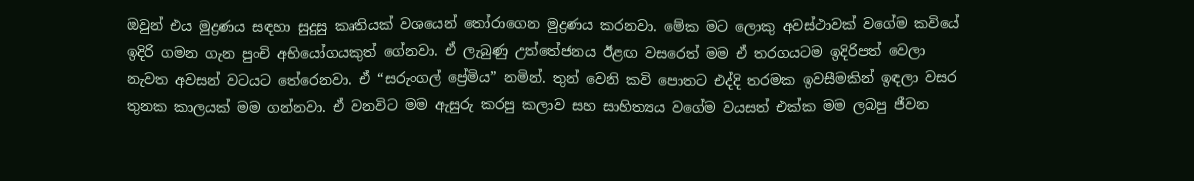ඔවුන් එය මුද්‍රණය සඳහා සුදුසු කෘතියක් වශයෙන් තෝරාගෙන මුද්‍රණය කරනවා. මේක මට ලොකු අවස්ථාවක් වගේම කවියේ ඉදිරි ගමන ගැන පුංචි අභියෝගයකුත් ගේනවා. ඒ ලැබුණු උත්තේජනය ඊළඟ වසරෙත් මම ඒ තරගයටම ඉදිරිපත් වෙලා නැවත අවසන් වටයට තේරෙනවා. ඒ “සරුංගල් ප්‍රේමිය” නමින්. තුන් වෙනි කවි පොතට එද්දි තරමක ඉවසීමකින් ඉඳලා වසර තුනක කාලයක් මම ගන්නවා. ඒ වනවිට මම ඇසුරු කරපු කලාව සහ සාහිත්‍යය වගේම වයසත් එක්ක මම ලබපු ජීවන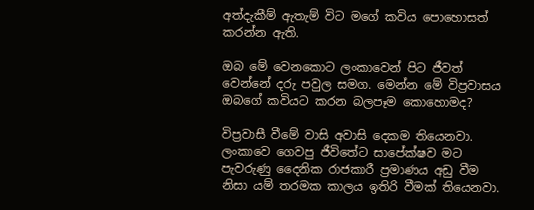අත්දැකීම් ඇතැම් විට මගේ කවිය පොහොසත් කරන්න ඇති.

ඔබ මේ වෙනකොට ලංකාවෙන් පිට ජීවත් වෙන්නේ දරු පවුල සමග. මෙන්න මේ විප්‍රවාසය ඔබගේ කවියට කරන බලපෑම කොහොමද?

විප්‍රවාසී වීමේ වාසි අවාසි දෙකම තියෙනවා. ලංකාවෙ ගෙවපු ජීවිතේට සාපේක්ෂව මට පැවරුණු දෛනික රාජකාරී ප්‍රමාණය අඩු වීම නිසා යම් තරමක කාලය ඉතිරි වීමක් තියෙනවා.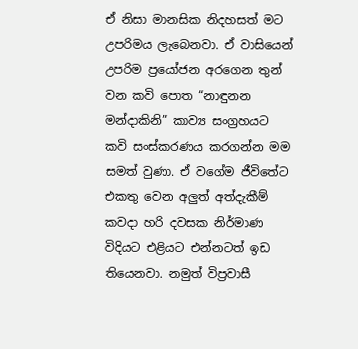ඒ නිසා මානසික නිදහසත් මට උපරිමය ලැබෙනවා. ඒ වාසියෙන් උපරිම ප්‍රයෝජන අරගෙන තුන් වන කවි පොත “නාඳුනන මන්දාකිනි” කාව්‍ය සංග්‍රහයට කවි සංස්කරණය කරගන්න මම සමත් වුණා. ඒ වගේම ජීවිතේට එකතු වෙන අලුත් අත්දැකීම් කවදා හරි දවසක නිර්මාණ විදියට එළියට එන්නටත් ඉඩ තියෙනවා. නමුත් විප්‍රවාසී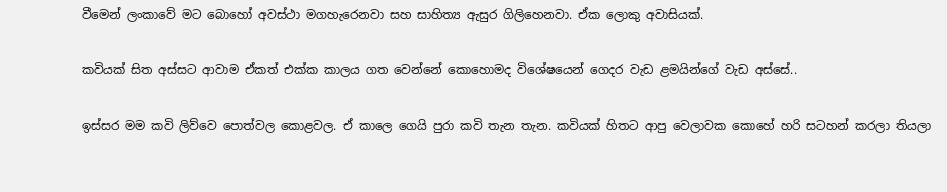වීමෙන් ලංකාවේ මට බොහෝ අවස්ථා මගහැරෙනවා සහ සාහිත්‍ය ඇසුර ගිලිහෙනවා. ඒක ලොකු අවාසියක්.

කවියක් සිත අස්සට ආවාම ඒකත් එක්ක කාලය ගත වෙන්නේ කොහොමද විශේෂයෙන් ගෙදර වැඩ ළමයින්ගේ වැඩ අස්සේ..

ඉස්සර මම කවි ලිව්වෙ පොත්වල කොළවල. ඒ කාලෙ ගෙයි පුරා කවි තැන තැන. කවියක් හිතට ආපු වෙලාවක කොහේ හරි සටහන් කරලා තියලා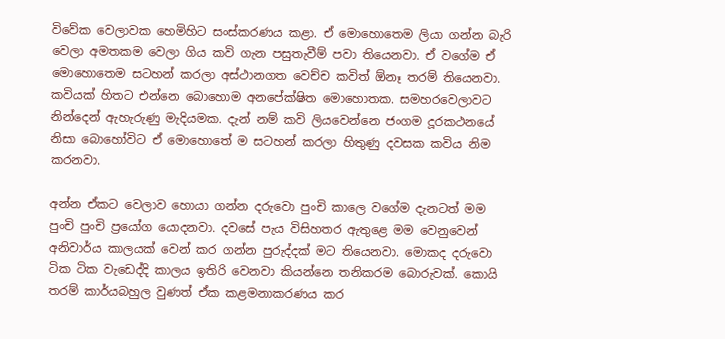විවේක වෙලාවක හෙමිහිට සංස්කරණය කළා. ඒ මොහොතෙම ලියා ගන්න බැරි වෙලා අමතකම වෙලා ගිය කවි ගැන පසුතැවීම් පවා තියෙනවා. ඒ වගේම ඒ මොහොතෙම සටහන් කරලා අස්ථානගත වෙච්ච කවිත් ඕනෑ තරම් තියෙනවා. කවියක් හිතට එන්නෙ බොහොම අනපේක්ෂිත මොහොතක. සමහරවෙලාවට නින්දෙන් ඇහැරුණු මැදියමක. දැන් නම් කවි ලියවෙන්නෙ ජංගම දූරකථනයේ නිසා බොහෝවිට ඒ මොහොතේ ම සටහන් කරලා හිතුණු දවසක කවිය නිම කරනවා.

අන්න ඒකට වෙලාව හොයා ගන්න දරුවො පුංචි කාලෙ වගේම දැනටත් මම පුංචි පුංචි ප්‍රයෝග යොදනවා. දවසේ පැය විසිහතර ඇතුළෙ මම වෙනුවෙන් අනිවාර්ය කාලයක් වෙන් කර ගන්න පුරුද්දක් මට තියෙනවා. මොකද දරුවො ටික ටික වැඩෙද්දි කාලය ඉතිරි වෙනවා කියන්නෙ තනිකරම බොරුවක්. කොයි තරම් කාර්යබහුල වුණත් ඒක කළමනාකරණය කර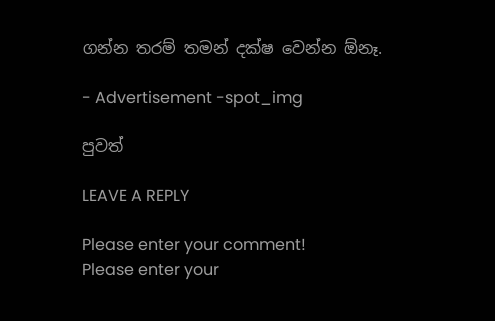ගන්න තරම් තමන් දක්ෂ වෙන්න ඕනෑ.

- Advertisement -spot_img

පුවත්

LEAVE A REPLY

Please enter your comment!
Please enter your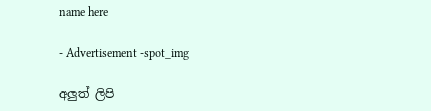name here

- Advertisement -spot_img

අලුත් ලිපි